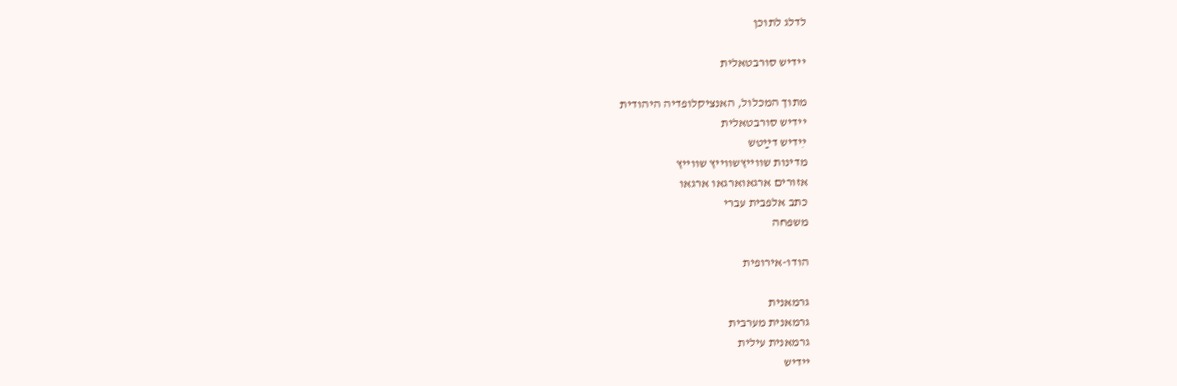לדלג לתוכן

יידיש סורבטאלית

מתוך המכלול, האנציקלופדיה היהודית
יידיש סורבטאלית
ײִדיש דײַטש
מדינות שווייץשווייץ שווייץ
אזורים ארגאוארגאו ארגאו
כתב אלפבית עברי
משפחה

הודו-אירופית

גרמאנית
גרמאנית מערבית
גרמאנית עילית
יידיש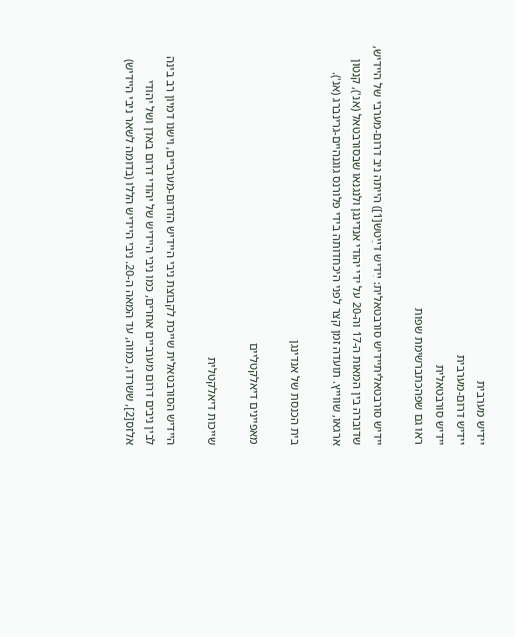יידיש מערבית
יידיש דרום-מערבית
יידיש סורבטאלית
ראו גם שפהכתברשימת שפות

יידיש סורבטאליתיידיש סורבטאלית: ײִדיש דײַטש[1]) הייתה ניב דרום-מערבי של היידיש, שדוברה בין המאות ה-17 וה-20 על ידי יהודי אנדינגן ולנגנאו שבסורבטאל (אנ'), קנטון ארגאו, שווייץ. תועדה זמן קצר לפני היכחדותה בידי פלורנס גוגנהיים-גרינברג (אנ').

בית הכנסת של אנדינגן

מאפיינים דיאלקטליים

שייכות דיאלקטלית

היידיש הסורבטאלית שייכת לקבוצת ניבי היידיש הדרום-מערביים, וישנו דמיון רב בינה לבין ניבים דרום מערביים אחרים, כמו ניבי היידיש של יהודי דרום באדן ושל יהודי אלזס[2], ששרדו, כמוה, עד המאה ה-20. ניבי היידיש הללו (בדומה לשאר ניבי היידיש)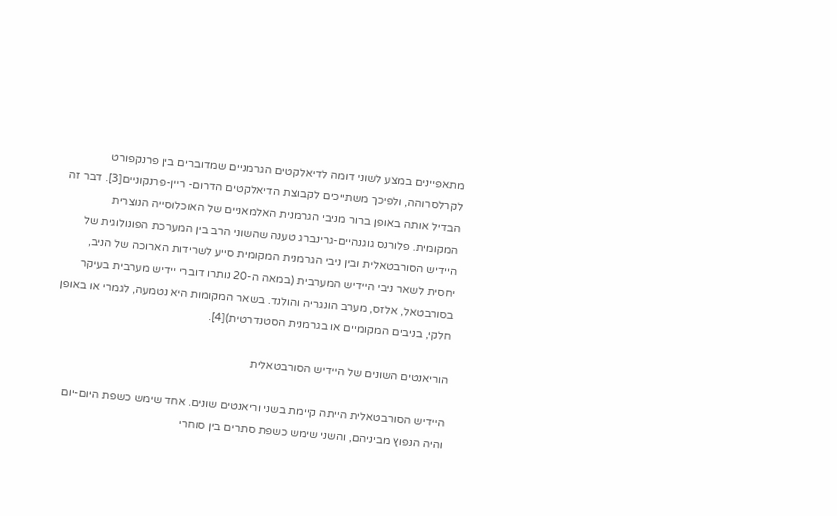מתאפיינים במצע לשוני דומה לדיאלקטים הגרמניים שמדוברים בין פרנקפורט לקרלסרוהה, ולפיכך משתייכים לקבוצת הדיאלקטים הדרום- ריין-פרנקוניים[3]. דבר זה הבדיל אותה באופן ברור מניבי הגרמנית האלמאניים של האוכלוסייה הנוצרית המקומית. פלורנס גוגנהיים-גרינברג טענה שהשוני הרב בין המערכת הפונולוגית של היידיש הסורבטאלית ובין ניבי הגרמנית המקומית סייע לשרידות הארוכה של הניב, יחסית לשאר ניבי היידיש המערבית (במאה ה-20 נותרו דוברי יידיש מערבית בעיקר בסורבטאל, אלזס, מערב הונגריה והולנד. בשאר המקומות היא נטמעה, לגמרי או באופן חלקי, בניבים המקומיים או בגרמנית הסטנדרטית)[4].

הוריאנטים השונים של היידיש הסורבטאלית

היידיש הסורבטאלית הייתה קיימת בשני וריאנטים שונים. אחד שימש כשפת היום-יום והיה הנפוץ מביניהם, והשני שימש כשפת סתרים בין סוחרי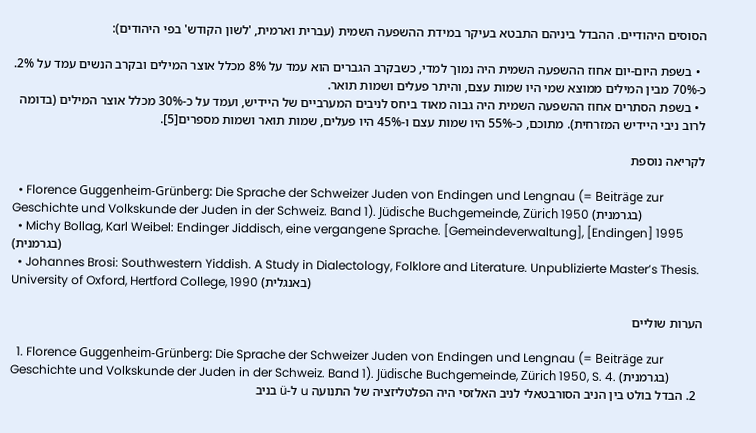הסוסים היהודיים. ההבדל ביניהם התבטא בעיקר במידת ההשפעה השמית (עברית וארמית, 'לשון הקודש' בפי היהודים):

  • בשפת היום-יום אחוז ההשפעה השמית היה נמוך למדי, כשבקרב הגברים הוא עמד על 8% מכלל אוצר המילים ובקרב הנשים עמד על 2%. כ-70% מבין המילים ממוצא שמי היו שמות עצם, והיתר פעלים ושמות תואר.
  • בשפת הסתרים אחוז ההשפעה השמית היה גבוה מאוד ביחס לניבים המערביים של היידיש, ועמד על כ-30% מכלל אוצר המילים (בדומה לרוב ניבי היידיש המזרחית). מתוכם, כ-55% היו שמות עצם ו-45% היו פעלים, שמות תואר ושמות מספרים[5].

לקריאה נוספת

  • Florence Guggenheim-Grünberg: Die Sprache der Schweizer Juden von Endingen und Lengnau (= Beiträge zur Geschichte und Volkskunde der Juden in der Schweiz. Band 1). Jüdische Buchgemeinde, Zürich 1950 (בגרמנית)
  • Michy Bollag, Karl Weibel: Endinger Jiddisch, eine vergangene Sprache. [Gemeindeverwaltung], [Endingen] 1995 (בגרמנית)
  • Johannes Brosi: Southwestern Yiddish. A Study in Dialectology, Folklore and Literature. Unpublizierte Master’s Thesis. University of Oxford, Hertford College, 1990 (באנגלית)

הערות שוליים

  1. Florence Guggenheim-Grünberg: Die Sprache der Schweizer Juden von Endingen und Lengnau (= Beiträge zur Geschichte und Volkskunde der Juden in der Schweiz. Band 1). Jüdische Buchgemeinde, Zürich 1950, S. 4. (בגרמנית)
  2. הבדל בולט בין הניב הסורבטאלי לניב האלזסי היה הפלטליזציה של התנועה u ל-ü בניב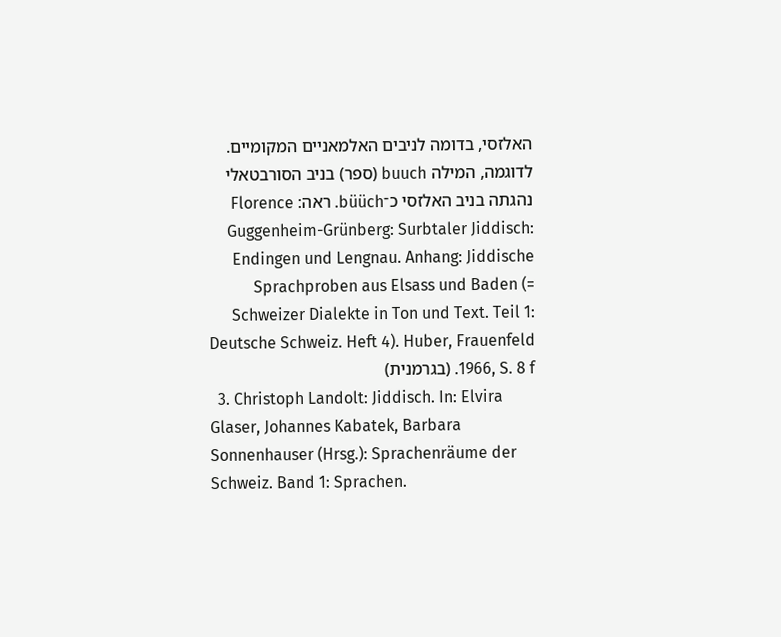האלזסי, בדומה לניבים האלמאניים המקומיים. לדוגמה, המילה buuch (ספר) בניב הסורבטאלי נהגתה בניב האלזסי כ־büüch. ראה: Florence Guggenheim-Grünberg: Surbtaler Jiddisch: Endingen und Lengnau. Anhang: Jiddische Sprachproben aus Elsass und Baden (= Schweizer Dialekte in Ton und Text. Teil 1: Deutsche Schweiz. Heft 4). Huber, Frauenfeld 1966, S. 8 f. (בגרמנית)
  3. Christoph Landolt: Jiddisch. In: Elvira Glaser, Johannes Kabatek, Barbara Sonnenhauser (Hrsg.): Sprachenräume der Schweiz. Band 1: Sprachen.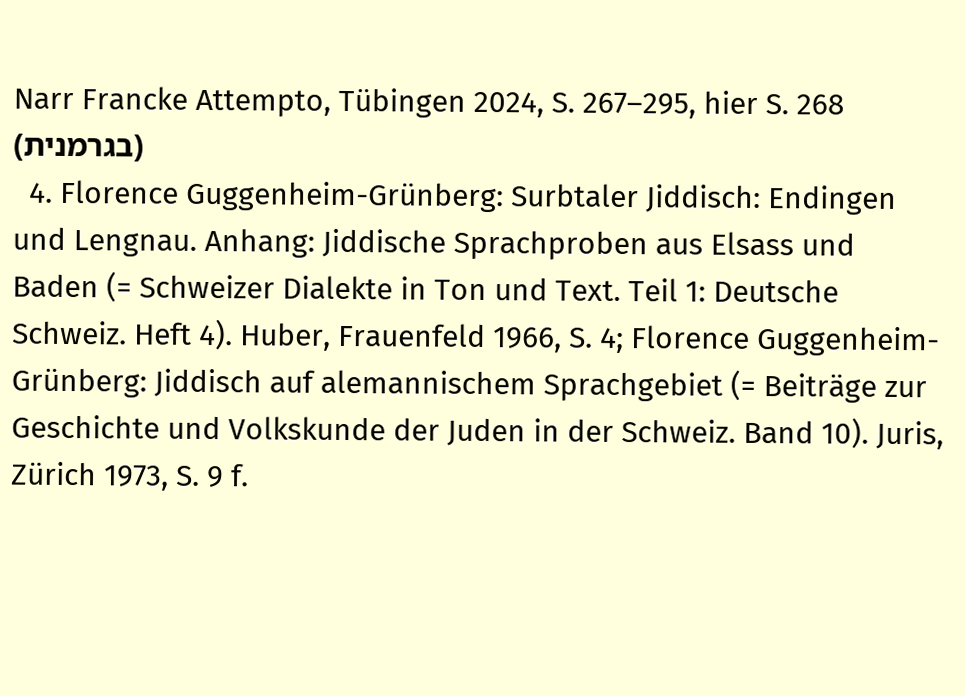Narr Francke Attempto, Tübingen 2024, S. 267–295, hier S. 268 (בגרמנית)
  4. Florence Guggenheim-Grünberg: Surbtaler Jiddisch: Endingen und Lengnau. Anhang: Jiddische Sprachproben aus Elsass und Baden (= Schweizer Dialekte in Ton und Text. Teil 1: Deutsche Schweiz. Heft 4). Huber, Frauenfeld 1966, S. 4; Florence Guggenheim-Grünberg: Jiddisch auf alemannischem Sprachgebiet (= Beiträge zur Geschichte und Volkskunde der Juden in der Schweiz. Band 10). Juris, Zürich 1973, S. 9 f.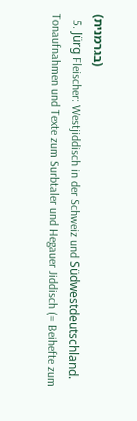(בגרמנית)
  5. Jürg Fleischer: Westjiddisch in der Schweiz und Südwestdeutschland. Tonaufnahmen und Texte zum Surbtaler und Hegauer Jiddisch (= Beihefte zum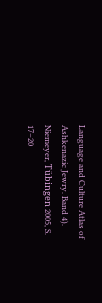Language and Culture Atlas of Ashkenazic Jewry. Band 4). Niemeyer, Tübingen 2005, S. 17–20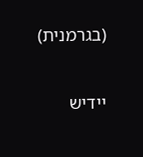(בגרמנית)

יידיש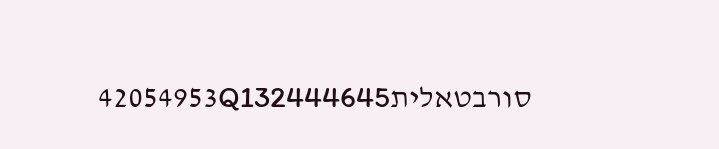סורבטאלית42054953Q132444645